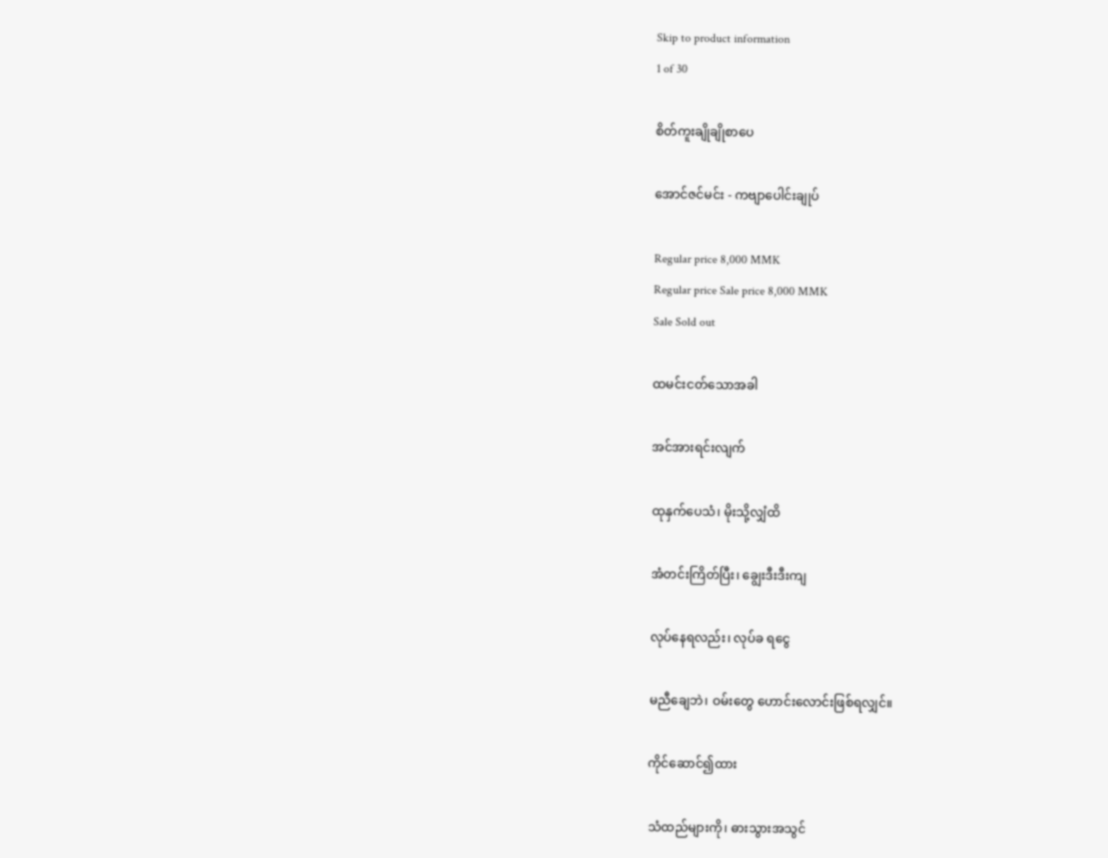Skip to product information
1 of 30

စိတ်ကူးချိုချိုစာပေ

အောင်ဇင်မင်း - ကဗျာပေါင်းချုပ်

Regular price 8,000 MMK
Regular price Sale price 8,000 MMK
Sale Sold out

ထမင်းငတ်သောအခါ

အင်အားရင်းလျက်

ထုနှက်ပေသံ၊ မိုးသို့လျှံထိ

အံတင်းကြိတ်ပြီး၊ ချွေးဒီးဒီးကျ

လုပ်နေရလည်း၊ လုပ်ခ ရငွေ

မညီချေဘဲ၊ ဝမ်းတွေ ဟောင်းလောင်းဖြစ်ရလျှင်။

ကိုင်ဆောင်၍ထား

သံထည်များကို၊ ဓားသွားအသွင်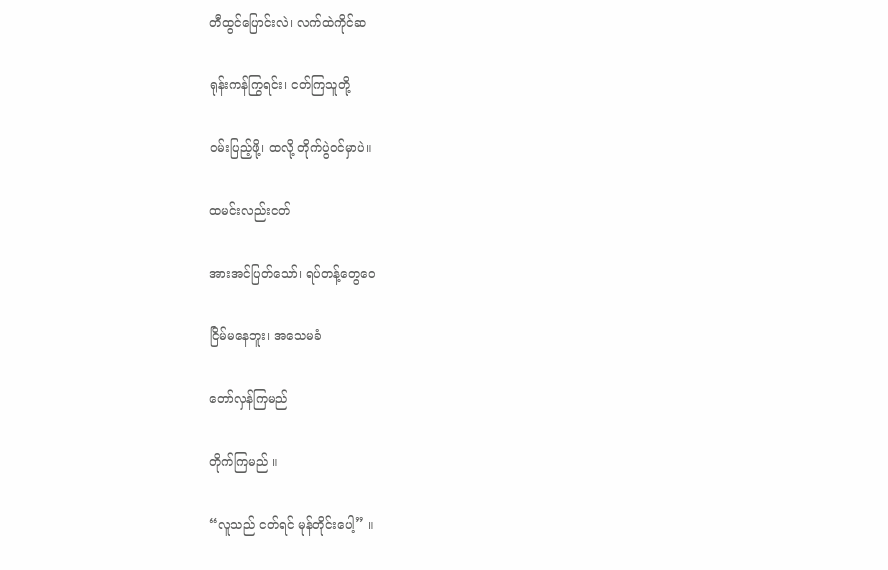တီထွင်ပြောင်းလဲ၊ လက်ထဲကိုင်ဆ

ရုန်းကန်ကြွရင်း၊ ငတ်ကြသူတို့

ဝမ်းပြည့်ဖို့၊ ထလို့ တိုက်ပွဲဝင်မှာပဲ။

ထမင်းလည်းငတ်

အားအင်ပြတ်သော်၊ ရပ်တန့်တွေဝေ

ငြိမ်မနေဘူး၊ အသေမခံ

တော်လှန်ကြမည်

တိုက်ကြမည် ။

“လူသည် ငတ်ရင် မုန်တိုင်းပေါ့” ။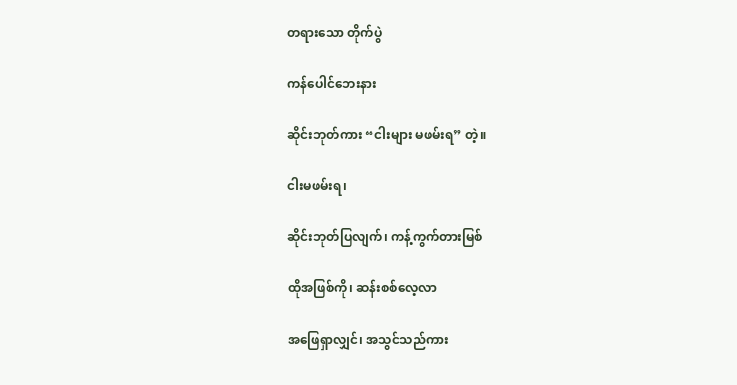တရားသော တိုက်ပွဲ

ကန်ပေါင်ဘေးနား

ဆိုင်းဘုတ်ကား “ငါးများ မဖမ်းရ” တဲ့။

ငါးမဖမ်းရ၊

ဆိုင်းဘုတ်ပြလျက်၊ ကန့်ကွက်တားမြစ်

ထိုအဖြစ်ကို၊ ဆန်းစစ်လေ့လာ

အဖြေရှာလျှင်၊ အသွင်သည်ကား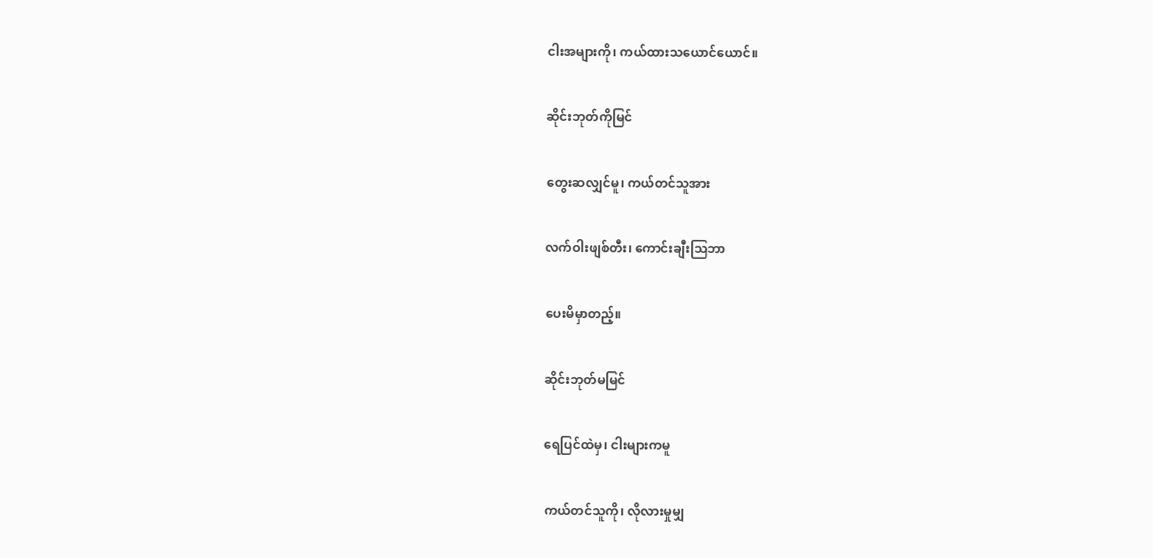ငါးအများကို၊ ကယ်ထားသယောင်ယောင်။

ဆိုင်းဘုတ်ကိုမြင်

တွေးဆလျှင်မူ၊ ကယ်တင်သူအား

လက်ဝါးဖျစ်တီး၊ ကောင်းချီးသြဘာ

ပေးမိမှာတည့်။

ဆိုင်းဘုတ်မမြင်

ရေပြင်ထဲမှ၊ ငါးများကမူ

ကယ်တင်သူကို၊ လိုလားမှုမျှ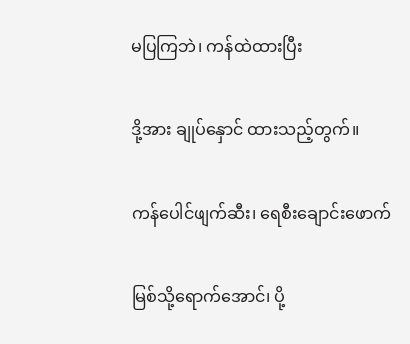မပြကြဘဲ၊ ကန်ထဲထားပြီး

ဒို့အား ချုပ်နှောင် ထားသည့်တွက်။

ကန်ပေါင်ဖျက်ဆီး၊ ရေစီးချောင်းဖောက်

မြစ်သို့ရောက်အောင်၊ ပို့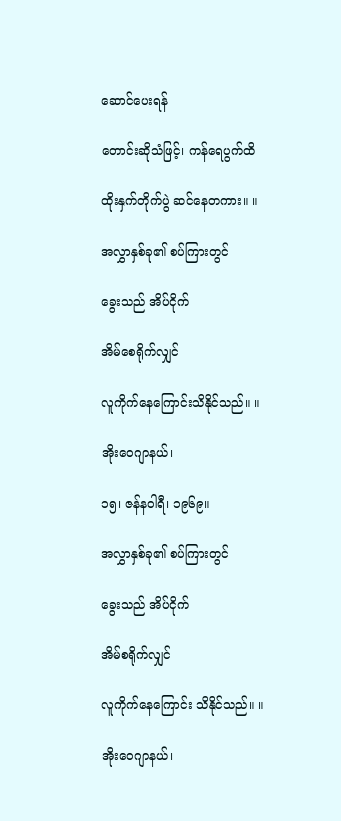ဆောင်ပေးရန်

တောင်းဆိုသံဖြင့်၊ ကန်ရေပွက်ထိ

ထိုးနှက်တိုက်ပွဲ ဆင်နေတကား။ ။

အလွှာနှစ်ခု၏ စပ်ကြားတွင်

ခွေးသည် အိပ်ငိုက်

အိမ်စေရိုက်လျှင်

လူကိုက်နေကြောင်းသိနိုင်သည်။ ။

အိုးဝေဂျာနယ်၊

၁၅၊ ဇန်နဝါရီ၊ ၁၉၆၉။

အလွှာနှစ်ခု၏ စပ်ကြားတွင်

ခွေးသည် အိပ်ငိုက်

အိမ်စရိုက်လျှင်

လူကိုက်နေကြောင်း သိနိုင်သည်။ ။

အိုးဝေဂျာနယ်၊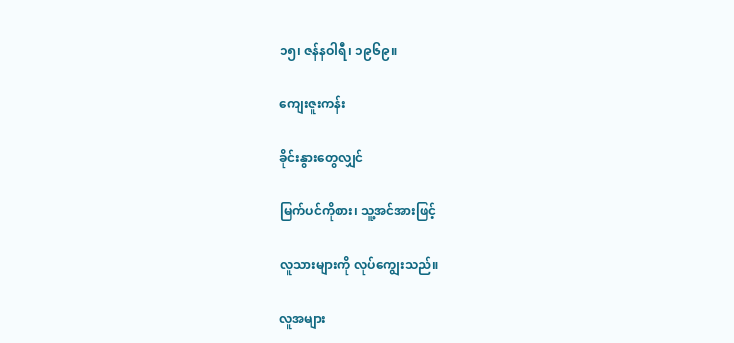၁၅၊ ဇန်နဝါရီ၊ ၁၉၆၉။

ကျေးဇူးကန်း

ခိုင်းနွားတွေလျှင်

မြက်ပင်ကိုစား၊ သူ့အင်အားဖြင့်

လူသားများကို လုပ်ကျွေးသည်။

လူအများ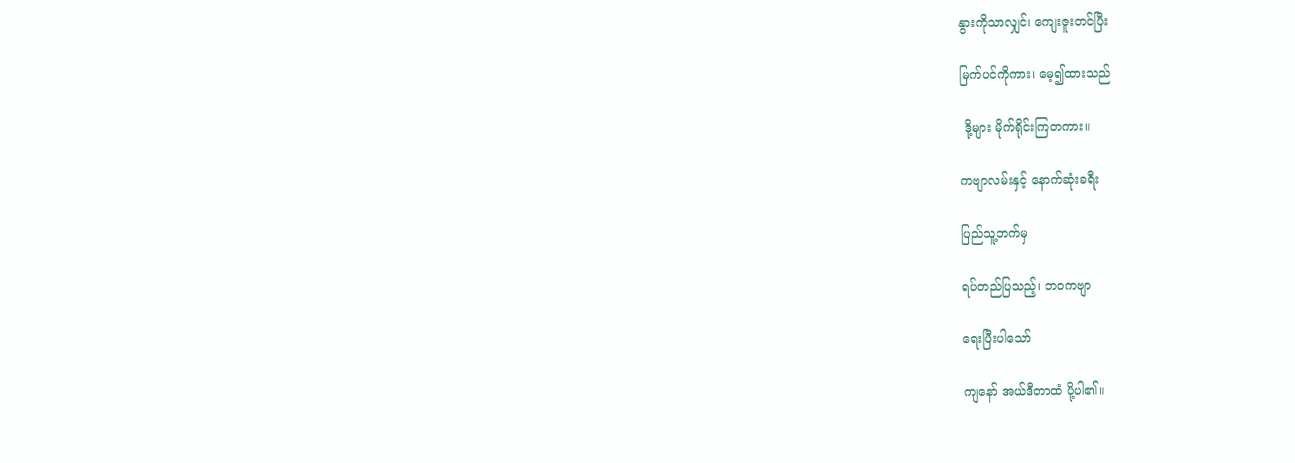နွားကိုသာလျှင်၊ ကျေးဇူးတင်ပြီး

မြက်ပင်ကိုကား၊ မေ့၍ထားသည်

 ဒို့များ မိုက်ရိုင်းကြတကား။

ကဗျာလမ်းနှင့် နောက်ဆုံးခရီး

ပြည်သူ့ဘက်မှ

ရပ်တည်ပြသည့်၊ ဘဝကဗျာ

ရေးပြီးပါသော်

ကျနော် အယ်ဒီတာထံ ပို့ပါ၏။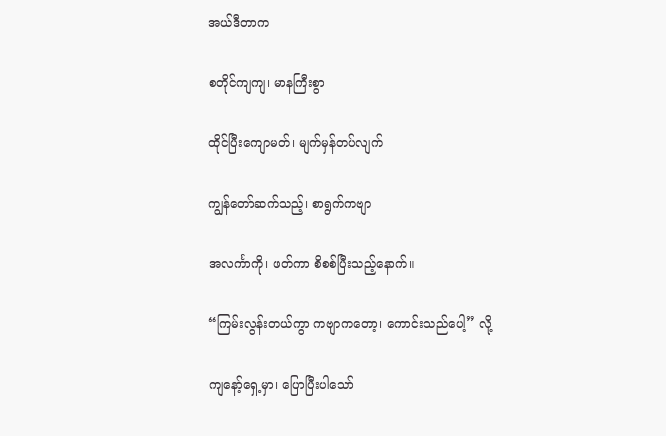အယ်ဒီတာက

စတိုင်ကျကျ၊ မာနကြီးစွာ

ထိုင်ပြီးကျောမတ်၊ မျက်မှန်တပ်လျက်

ကျွန်တော်ဆက်သည့်၊ စာရွက်ကဗျာ

အလင်္ကာကို၊ ဖတ်ကာ စိစစ်ပြီးသည့်နောက်။

“ကြမ်းလွန်းတယ်ကွာ ကဗျာကတော့၊ ကောင်းသည်ပေါ့” လို့

ကျနော့်ရှေ့မှာ၊ ပြောပြီးပါသော်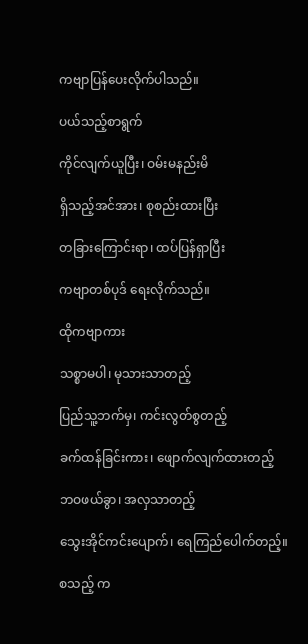ကဗျာပြန်ပေးလိုက်ပါသည်။

ပယ်သည့်စာရွက်

ကိုင်လျက်ယူပြီး၊ ဝမ်းမနည်းမိ

ရှိသည့်အင်အား၊ စုစည်းထားပြီး

တခြားကြောင်းရာ၊ ထပ်ပြန်ရှာပြီး

ကဗျာတစ်ပုဒ် ရေးလိုက်သည်။

ထိုကဗျာကား

သစ္စာမပါ၊ မုသားသာတည့်

ပြည်သူ့ဘက်မှ၊ ကင်းလွတ်စွတည့်

ခက်ထန်ခြင်းကား၊ ဖျောက်လျက်ထားတည့်

ဘဝဖယ်ခွာ၊ အလှသာတည့်

သွေးအိုင်ကင်းပျောက်၊ ရေကြည်ပေါက်တည့်။

စသည့် က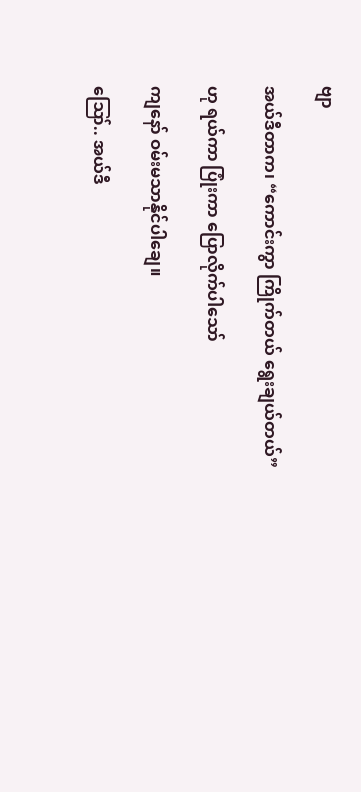ဗျာ

အယ်ဒီတာက၊ “ကောင်းကွာ ကြိုက်တယ် ရွေးချယ်တယ်”

ဟု ရယ်ကာ ပြုံးကာ ပြောလိုက်ပါသော်

ကျနော် ဝမ်းမသာနိုင်ပါချေ။

ဪ.. အယ်ဒီ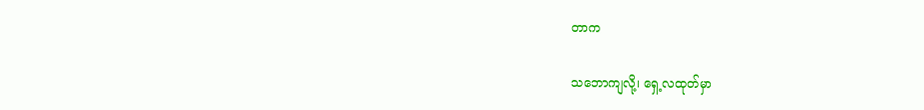တာက

သဘောကျလို့၊ ရှေ့လထုတ်မှာ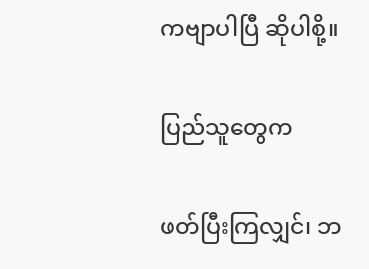ကဗျာပါပြီ ဆိုပါစို့။

ပြည်သူတွေက

ဖတ်ပြီးကြလျှင်၊ ဘ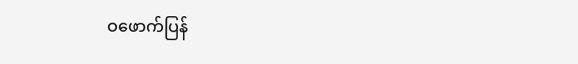ဝဖောက်ပြန်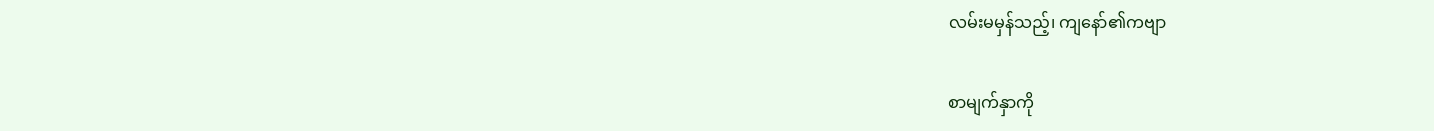လမ်းမမှန်သည့်၊ ကျနော်၏ကဗျာ

စာမျက်နှာကို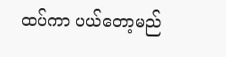ထပ်ကာ ပယ်တော့မည်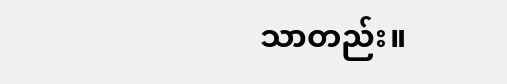သာတည်း။